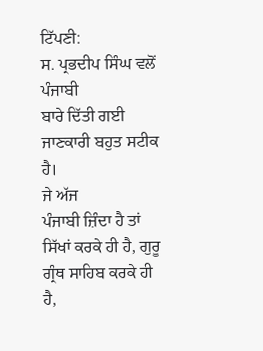ਟਿੱਪਣੀ:
ਸ. ਪ੍ਰਭਦੀਪ ਸਿੰਘ ਵਲੋਂ ਪੰਜਾਬੀ
ਬਾਰੇ ਦਿੱਤੀ ਗਈ ਜਾਣਕਾਰੀ ਬਹੁਤ ਸਟੀਕ ਹੈ।
ਜੇ ਅੱਜ
ਪੰਜਾਬੀ ਜ਼ਿੰਦਾ ਹੈ ਤਾਂ ਸਿੱਖਾਂ ਕਰਕੇ ਹੀ ਹੈ, ਗੁਰੂ ਗ੍ਰੰਥ ਸਾਹਿਬ ਕਰਕੇ ਹੀ
ਹੈ,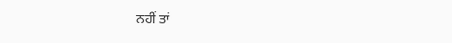ਨਹੀਂ ਤਾਂ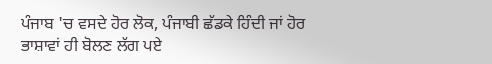ਪੰਜਾਬ 'ਚ ਵਸਦੇ ਹੋਰ ਲੋਕ, ਪੰਜਾਬੀ ਛੱਡਕੇ ਹਿੰਦੀ ਜਾਂ ਹੋਰ
ਭਾਸ਼ਾਵਾਂ ਹੀ ਬੋਲਣ ਲੱਗ ਪਏ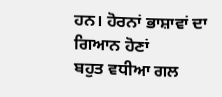ਹਨ। ਹੋਰਨਾਂ ਭਾਸ਼ਾਵਾਂ ਦਾ ਗਿਆਨ ਹੋਣਾਂ
ਬਹੁਤ ਵਧੀਆ ਗਲ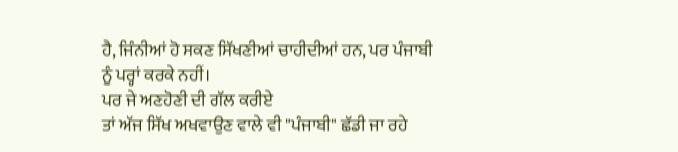ਹੈ, ਜਿੰਨੀਆਂ ਹੋ ਸਕਣ ਸਿੱਖਣੀਆਂ ਚਾਹੀਦੀਆਂ ਹਨ, ਪਰ ਪੰਜਾਬੀ
ਨੂੰ ਪਰ੍ਹਾਂ ਕਰਕੇ ਨਹੀਂ।
ਪਰ ਜੇ ਅਣਹੋਣੀ ਦੀ ਗੱਲ ਕਰੀਏ
ਤਾਂ ਅੱਜ ਸਿੱਖ ਅਖਵਾਉਣ ਵਾਲੇ ਵੀ "ਪੰਜਾਬੀ" ਛੱਡੀ ਜਾ ਰਹੇ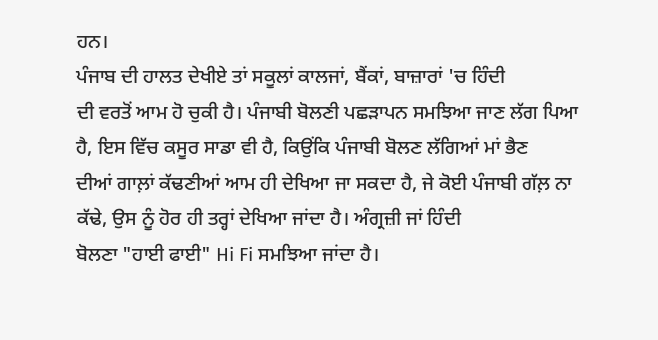ਹਨ।
ਪੰਜਾਬ ਦੀ ਹਾਲਤ ਦੇਖੀਏ ਤਾਂ ਸਕੂਲਾਂ ਕਾਲਜਾਂ, ਬੈਂਕਾਂ, ਬਾਜ਼ਾਰਾਂ 'ਚ ਹਿੰਦੀ
ਦੀ ਵਰਤੋਂ ਆਮ ਹੋ ਚੁਕੀ ਹੈ। ਪੰਜਾਬੀ ਬੋਲਣੀ ਪਛੜਾਪਨ ਸਮਝਿਆ ਜਾਣ ਲੱਗ ਪਿਆ
ਹੈ, ਇਸ ਵਿੱਚ ਕਸੂਰ ਸਾਡਾ ਵੀ ਹੈ, ਕਿਉਂਕਿ ਪੰਜਾਬੀ ਬੋਲਣ ਲੱਗਿਆਂ ਮਾਂ ਭੈਣ
ਦੀਆਂ ਗਾਲ਼ਾਂ ਕੱਢਣੀਆਂ ਆਮ ਹੀ ਦੇਖਿਆ ਜਾ ਸਕਦਾ ਹੈ, ਜੇ ਕੋਈ ਪੰਜਾਬੀ ਗੱਲ਼ ਨਾ
ਕੱਢੇ, ਉਸ ਨੂੰ ਹੋਰ ਹੀ ਤਰ੍ਹਾਂ ਦੇਖਿਆ ਜਾਂਦਾ ਹੈ। ਅੰਗ੍ਰਜ਼ੀ ਜਾਂ ਹਿੰਦੀ
ਬੋਲਣਾ "ਹਾਈ ਫਾਈ" Hi Fi ਸਮਝਿਆ ਜਾਂਦਾ ਹੈ।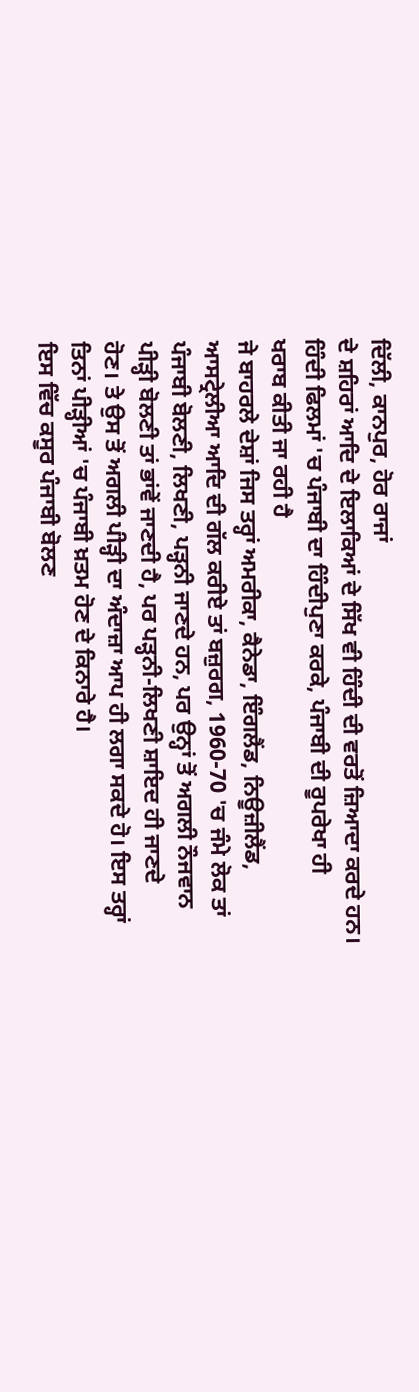ਦਿੱਲੀ, ਕਾਨਪੁਰ, ਹੋਰ ਰਾਜਾਂ
ਦੇ ਸ਼ਹਿਰਾਂ ਆਦਿ ਦੇ ਇਲਾਕਿਆਂ ਦੇ ਸਿੱਖ ਵੀ ਹਿੰਦੀ ਦੀ ਵਰਤੋਂ ਜ਼ਿਆਦਾ ਕਰਦੇ ਹਨ।
ਹਿੰਦੀ ਫਿਲਮਾਂ 'ਚ ਪੰਜਾਬੀ ਦਾ ਹਿੰਦੀਪੁਣਾ ਕਰਕੇ, ਪੰਜਾਬੀ ਦੀ ਰੂਪਰੇਖਾ ਹੀ
ਖਰਾਬ ਕੀਤੀ ਜਾ ਰਹੀ ਹੈ
ਜੇ ਬਾਹਰਲੇ ਦੇਸ਼ਾਂ ਜਿਸ ਤਰ੍ਹਾਂ ਅਮਰੀਕਾ, ਕੈਨੇਡਾ, ਇੰਗਲੈਂਡ, ਨਿਊਜ਼ੀਲੈਂਡ,
ਆਸਟ੍ਰੇਲੀਆ ਆਦਿ ਦੀ ਗੱਲ ਕਰੀਏ ਤਾਂ ਬਜ਼ੁਰਗ, 1960-70 'ਚ ਜੰਮੇ ਲੋਕ ਤਾਂ
ਪੰਜਾਬੀ ਬੋਲਣੀ, ਲਿਖਣੀ, ਪੜ੍ਹਨੀ ਜਾਣਦੇ ਹਨ, ਪਰ ਉਨ੍ਹਾਂ ਤੋਂ ਅਗਲੀ ਨੌਜਵਾਨ
ਪੀੜ੍ਹੀ ਬੋਲਣੀ ਤਾਂ ਭਾਂਵੇਂ ਜਾਣਦੀ ਹੈ, ਪਰ ਪੜ੍ਹਨੀ-ਲਿਖਣੀ ਸ਼ਾਇਦ ਹੀ ਜਾਣਦੇ
ਹੋਣ। ਤੇ ਉਸ ਤੋਂ ਅਗਲੀ ਪੀੜ੍ਹੀ ਦਾ ਅੰਦਾਜ਼ਾ ਆਪ ਹੀ ਲਗਾ ਸਕਦੇ ਹੋ। ਇਸ ਤਰ੍ਹਾਂ
ਤਿਨਾਂ ਪੀੜ੍ਹੀਆਂ 'ਚ ਪੰਜਾਬੀ ਖ਼ਤਮ ਹੋਣ ਦੇ ਕਿਨਾਰੇ ਹੈ।
ਇਸ ਵਿੱਚ ਕਸੂਰ ਪੰਜਾਬੀ ਬੋਲਣ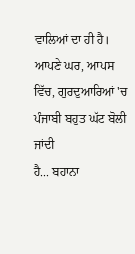ਵਾਲਿਆਂ ਦਾ ਹੀ ਹੈ।
ਆਪਣੇ ਘਰ, ਆਪਸ ਵਿੱਚ, ਗੁਰਦੁਆਰਿਆਂ 'ਚ ਪੰਜਾਬੀ ਬਹੁਤ ਘੱਟ ਬੋਲੀ ਜਾਂਦੀ
ਹੈ... ਬਹਾਨਾ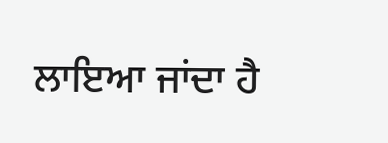ਲਾਇਆ ਜਾਂਦਾ ਹੈ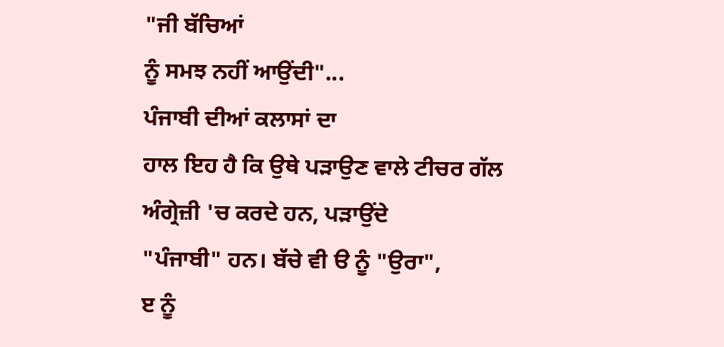"ਜੀ ਬੱਚਿਆਂ
ਨੂੰ ਸਮਝ ਨਹੀਂ ਆਉਂਦੀ"...
ਪੰਜਾਬੀ ਦੀਆਂ ਕਲਾਸਾਂ ਦਾ
ਹਾਲ ਇਹ ਹੈ ਕਿ ਉਥੇ ਪੜਾਉਣ ਵਾਲੇ ਟੀਚਰ ਗੱਲ ਅੰਗ੍ਰੇਜ਼ੀ 'ਚ ਕਰਦੇ ਹਨ, ਪੜਾਉਂਦੇ
"ਪੰਜਾਬੀ" ਹਨ। ਬੱਚੇ ਵੀ ੳ ਨੂੰ "ਉਰਾ",
ੲ ਨੂੰ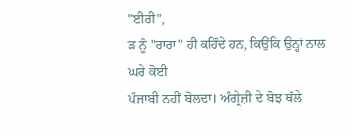"ਈਰੀ",
ੜ ਨੂੰ "ਰਾਰਾ" ਹੀ ਕਹਿੰਦੇ ਹਨ, ਕਿਉਂਕਿ ਉਨ੍ਹਾਂ ਨਾਲ ਘਰੇ ਕੋਈ
ਪੰਜਾਬੀ ਨਹੀਂ ਬੋਲਦਾ। ਅੰਗ੍ਰੇਜ਼ੀ ਦੇ ਬੋਝ ਥੱਲੇ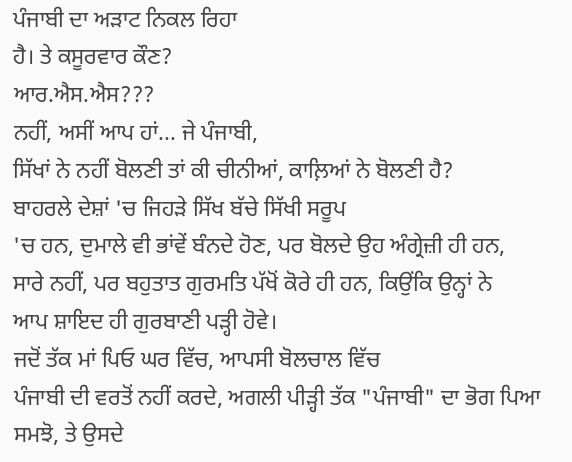ਪੰਜਾਬੀ ਦਾ ਅੜਾਟ ਨਿਕਲ ਰਿਹਾ
ਹੈ। ਤੇ ਕਸੂਰਵਾਰ ਕੌਣ?
ਆਰ.ਐਸ.ਐਸ???
ਨਹੀਂ, ਅਸੀਂ ਆਪ ਹਾਂ... ਜੇ ਪੰਜਾਬੀ,
ਸਿੱਖਾਂ ਨੇ ਨਹੀਂ ਬੋਲਣੀ ਤਾਂ ਕੀ ਚੀਨੀਆਂ, ਕਾਲ਼ਿਆਂ ਨੇ ਬੋਲਣੀ ਹੈ?
ਬਾਹਰਲੇ ਦੇਸ਼ਾਂ 'ਚ ਜਿਹੜੇ ਸਿੱਖ ਬੱਚੇ ਸਿੱਖੀ ਸਰੂਪ
'ਚ ਹਨ, ਦੁਮਾਲੇ ਵੀ ਭਾਂਵੇਂ ਬੰਨਦੇ ਹੋਣ, ਪਰ ਬੋਲਦੇ ਉਹ ਅੰਗ੍ਰੇਜ਼ੀ ਹੀ ਹਨ,
ਸਾਰੇ ਨਹੀਂ, ਪਰ ਬਹੁਤਾਤ ਗੁਰਮਤਿ ਪੱਖੋਂ ਕੋਰੇ ਹੀ ਹਨ, ਕਿਉਂਕਿ ਉਨ੍ਹਾਂ ਨੇ
ਆਪ ਸ਼ਾਇਦ ਹੀ ਗੁਰਬਾਣੀ ਪੜ੍ਹੀ ਹੋਵੇ।
ਜਦੋਂ ਤੱਕ ਮਾਂ ਪਿਓ ਘਰ ਵਿੱਚ, ਆਪਸੀ ਬੋਲਚਾਲ ਵਿੱਚ
ਪੰਜਾਬੀ ਦੀ ਵਰਤੋਂ ਨਹੀਂ ਕਰਦੇ, ਅਗਲੀ ਪੀੜ੍ਹੀ ਤੱਕ "ਪੰਜਾਬੀ" ਦਾ ਭੋਗ ਪਿਆ
ਸਮਝੋ, ਤੇ ਉਸਦੇ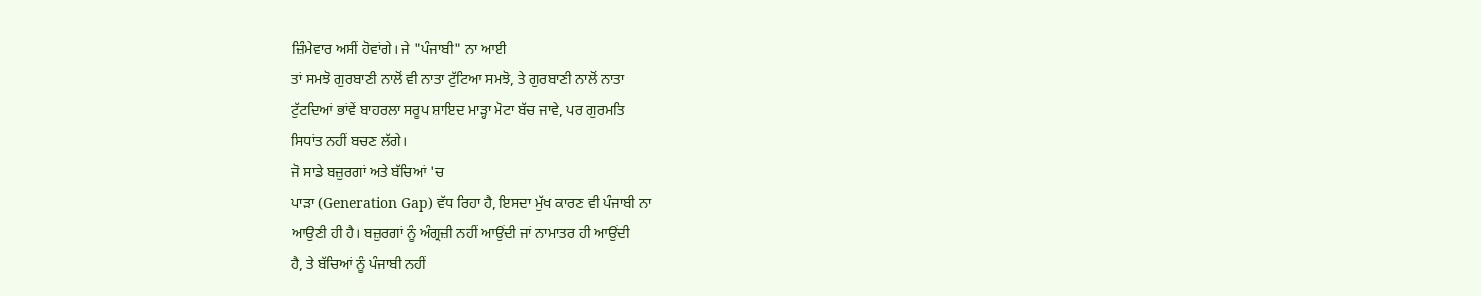ਜ਼ਿੰਮੇਵਾਰ ਅਸੀਂ ਹੋਵਾਂਗੇ। ਜੇ "ਪੰਜਾਬੀ" ਨਾ ਆਈ
ਤਾਂ ਸਮਝੋ ਗੁਰਬਾਣੀ ਨਾਲੋਂ ਵੀ ਨਾਤਾ ਟੁੱਟਿਆ ਸਮਝੋ, ਤੇ ਗੁਰਬਾਣੀ ਨਾਲੋਂ ਨਾਤਾ
ਟੁੱਟਦਿਆਂ ਭਾਂਵੇਂ ਬਾਹਰਲਾ ਸਰੂਪ ਸ਼ਾਇਦ ਮਾੜ੍ਹਾ ਮੋਟਾ ਬੱਚ ਜਾਵੇ, ਪਰ ਗੁਰਮਤਿ
ਸਿਧਾਂਤ ਨਹੀਂ ਬਚਣ ਲੱਗੇ।
ਜੋ ਸਾਡੇ ਬਜ਼ੁਰਗਾਂ ਅਤੇ ਬੱਚਿਆਂ 'ਚ
ਪਾੜਾ (Generation Gap) ਵੱਧ ਰਿਹਾ ਹੈ, ਇਸਦਾ ਮੁੱਖ ਕਾਰਣ ਵੀ ਪੰਜਾਬੀ ਨਾ
ਆਉਣੀ ਹੀ ਹੈ। ਬਜ਼ੁਰਗਾਂ ਨੂੰ ਅੰਗ੍ਰਜ਼ੀ ਨਹੀਂ ਆਉਂਦੀ ਜਾਂ ਨਾਮਾਤਰ ਹੀ ਆਉਂਦੀ
ਹੈ, ਤੇ ਬੱਚਿਆਂ ਨੂੰ ਪੰਜਾਬੀ ਨਹੀਂ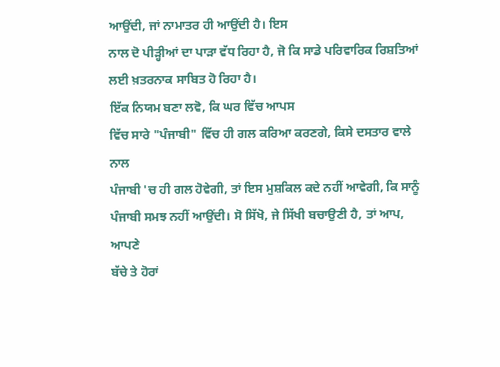ਆਉਂਦੀ, ਜਾਂ ਨਾਮਾਤਰ ਹੀ ਆਉਂਦੀ ਹੈ। ਇਸ
ਨਾਲ ਦੋ ਪੀੜ੍ਹੀਆਂ ਦਾ ਪਾੜਾ ਵੱਧ ਰਿਹਾ ਹੈ, ਜੋ ਕਿ ਸਾਡੇ ਪਰਿਵਾਰਿਕ ਰਿਸ਼ਤਿਆਂ
ਲਈ ਖ਼ਤਰਨਾਕ ਸਾਬਿਤ ਹੋ ਰਿਹਾ ਹੈ।
ਇੱਕ ਨਿਯਮ ਬਣਾ ਲਵੋ, ਕਿ ਘਰ ਵਿੱਚ ਆਪਸ
ਵਿੱਚ ਸਾਰੇ "ਪੰਜਾਬੀ" ਵਿੱਚ ਹੀ ਗਲ ਕਰਿਆ ਕਰਣਗੇ, ਕਿਸੇ ਦਸਤਾਰ ਵਾਲੇ ਨਾਲ
ਪੰਜਾਬੀ 'ਚ ਹੀ ਗਲ ਹੋਵੇਗੀ, ਤਾਂ ਇਸ ਮੁਸ਼ਕਿਲ ਕਦੇ ਨਹੀਂ ਆਵੇਗੀ, ਕਿ ਸਾਨੂੰ
ਪੰਜਾਬੀ ਸਮਝ ਨਹੀਂ ਆਉਂਦੀ। ਸੋ ਸਿੱਖੋ, ਜੇ ਸਿੱਖੀ ਬਚਾਉਣੀ ਹੈ, ਤਾਂ ਆਪ, ਆਪਣੇ
ਬੱਚੇ ਤੇ ਹੋਰਾਂ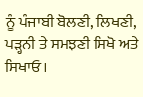ਨੂੰ ਪੰਜਾਬੀ ਬੋਲਣੀ, ਲਿਖਣੀ, ਪੜ੍ਹਨੀ ਤੇ ਸਮਝਣੀ ਸਿਖੋ ਅਤੇ
ਸਿਖਾਓ।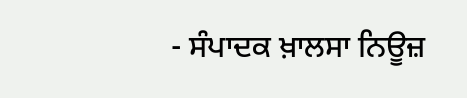- ਸੰਪਾਦਕ ਖ਼ਾਲਸਾ ਨਿਊਜ਼